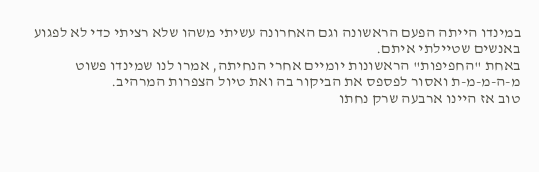במינדו הייתה הפעם הראשונה וגם האחרונה עשיתי משהו שלא רציתי כדי לא לפגוע באנשים שטיילתי איתם.
באחת "החפיפות" הראשונות יומיים אחרי הנחיתה, אמרו לנו שמינדו פשוט
מ-ה-מ-מ-ת ואסור לפספס את הביקור בה ואת טיול הצפרות המרהיב.
טוב אז היינו ארבעה שרק נחתו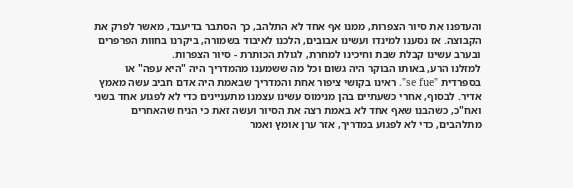והעדפנו את סיור הצפרות, ממנו אף אחד לא התלהב, כך הסתבר בדיעבד, מאשר לפרק את הקבוצה. אז נסענו למינדו ועשינו אבובים, הלכנו לאיבוד בשמורה, ביקרנו בחוות הפרפרים ובערב עשינו קבלת שבת וחיכינו למחרת, לגולת הכותרת - סיור הצפרות.
למזלנו הרע, באותו הבוקר היה גשום וכל מה ששמענו מהמדריך היה "היא עפה" או בספרדית "se fue". ראינו בקושי ציפור אחת והמדריך שבאמת היה אדם חביב עשה מאמץ אדיר. לבסוף, אחרי כשעתיים בהן מנימוס עשינו עצמנו מתעניינים כדי לא לפגוע אחד בשני ואח"כ, כשהבנו שאף אחד לא באמת רצה את הסיור ועשה זאת כי הניח שהאחרים מתלהבים, כדי לא לפגוע במדריך, אזר ערן אומץ ואמר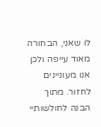לו שאני, הבחורה מאוד עייפה ולכן אנו מעוניינים לחזור. מתוך הבנה לחולשותיי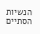הנשיות הסתיים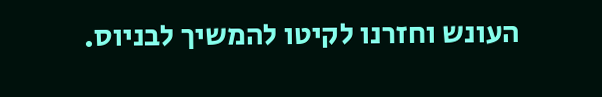העונש וחזרנו לקיטו להמשיך לבניוס.